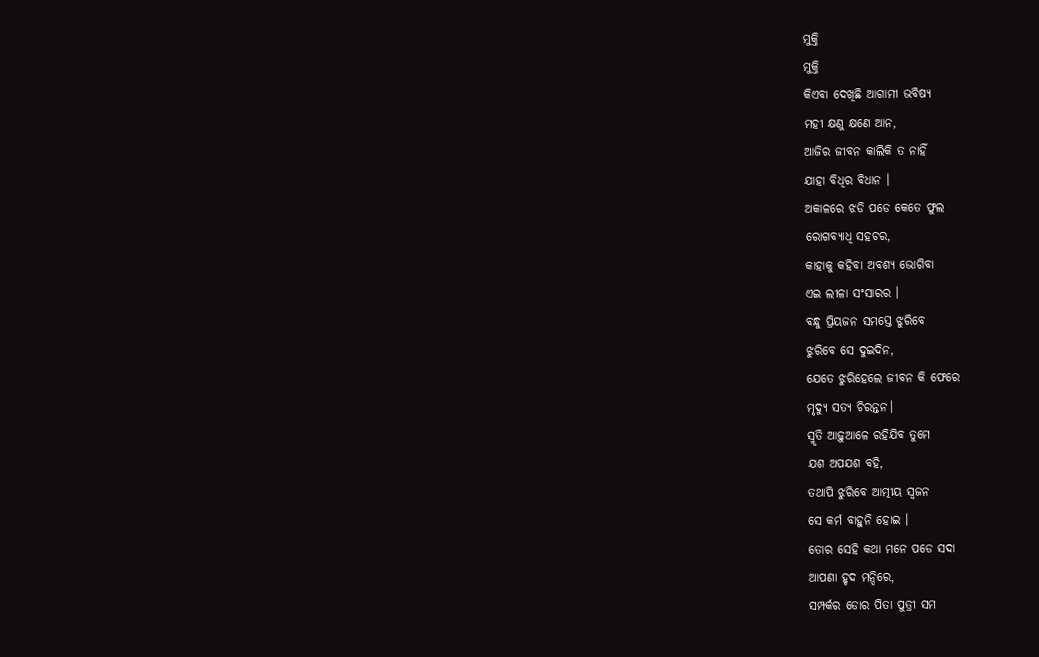ମୁକ୍ତି
ମୁକ୍ତି
କିଏବା ଦେଖିଛି ଆଗାମୀ ଭବିଷ୍ୟ
ମହୀ କ୍ଷଣୁ କ୍ଷଣେ ଆନ,
ଆଜିର ଜୀବନ କାଲିକି ତ ନାହିଁ
ଯାହା ବିଧିର ବିଧାନ ।
ଅକାଳରେ ଝଡି ପଡେ କେତେ ଫୁଲ
ରୋଗବ୍ୟାଧି ସହଚର,
କାହାକୁ କହିବା ଅବଶ୍ୟ ଭୋଗିବା
ଏଇ ଲୀଳା ସଂସାରର ।
ବନ୍ଧୁ ପ୍ରିୟଜନ ସମସ୍ତେ ଝୁରିବେ
ଝୁରିବେ ସେ ଦୁଇଦିନ,
ଯେତେ ଝୁରିହେଲେ ଜୀବନ କି ଫେରେ
ମୃଦ୍ୟୁ ସତ୍ୟ ଚିରନ୍ତନ।
ସ୍ମୃତି ଆଢ଼ୁଆଳେ ରହିଯିବ ତୁମେ
ଯଶ ଅପଯଶ ବହି,
ତଥାପି ଝୁରିବେ ଆତ୍ମୀୟ ସ୍ବଜନ
ସେ କର୍ମ ବାହୁନି ହୋଇ ।
ତୋର ସେହି କଥା ମନେ ପଡେ ସଦା
ଆପଣା ହୃଦ ମନ୍ଦିରେ,
ସମ୍ପର୍କର ଡୋର ପିତା ପୁତ୍ରୀ ସମ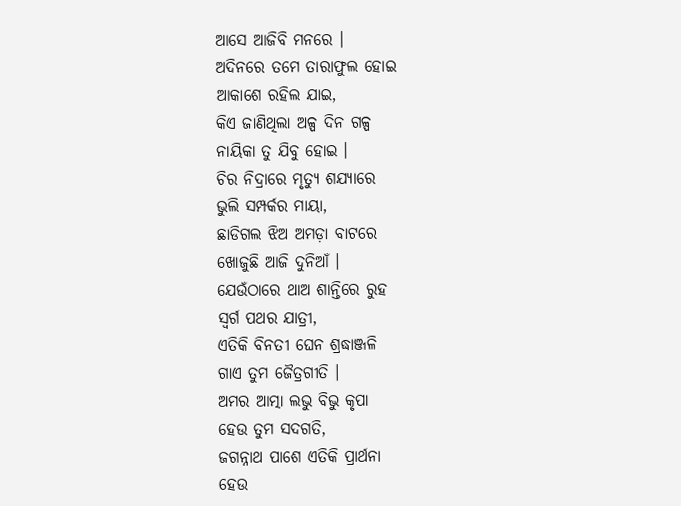ଆସେ ଆଜିବି ମନରେ ।
ଅଦିନରେ ତମେ ତାରାଫୁଲ ହୋଇ
ଆକାଶେ ରହିଲ ଯାଇ,
କିଏ ଜାଣିଥିଲା ଅଳ୍ପ ଦିନ ଗଳ୍ପ
ନାୟିକା ତୁ ଯିବୁ ହୋଇ ।
ଚିର ନିଦ୍ରାରେ ମୃତ୍ୟୁ ଶଯ୍ୟାରେ
ଭୁଲି ସମ୍ପର୍କର ମାୟା,
ଛାଡିଗଲ ଝିଅ ଅମଡ଼ା ବାଟରେ
ଖୋଜୁଛି ଆଜି ଦୁନିଆଁ ।
ଯେଉଁଠାରେ ଥାଅ ଶାନ୍ତିରେ ରୁହ
ସ୍ବର୍ଗ ପଥର ଯାତ୍ରୀ,
ଏତିକି ବିନତୀ ଘେନ ଶ୍ରଦ୍ଧାଞ୍ଜଳି
ଗାଏ ତୁମ ଜୈତ୍ରଗୀତି ।
ଅମର ଆତ୍ମା ଲଭୁ ବିଭୁ କୃପା
ହେଉ ତୁମ ସଦଗତି,
ଜଗନ୍ନାଥ ପାଶେ ଏତିକି ପ୍ରାର୍ଥନା
ହେଉ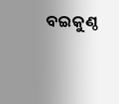ବଇକୁଣ୍ଠ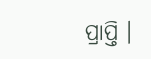ପ୍ରାପ୍ତି ।